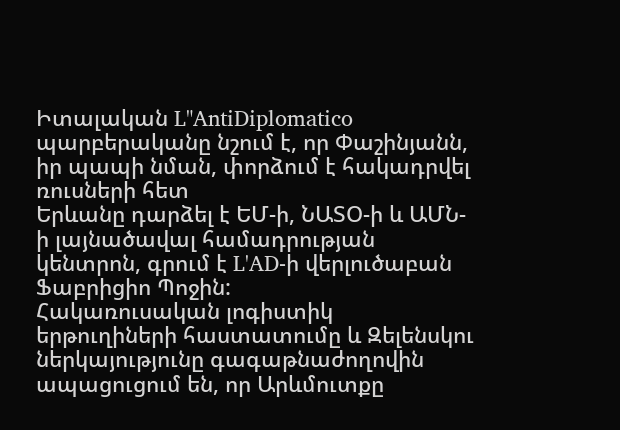Իտալական L"AntiDiplomatico պարբերականը նշում է, որ Փաշինյանն, իր պապի նման, փորձում է հակադրվել ռուսների հետ
Երևանը դարձել է ԵՄ-ի, ՆԱՏՕ-ի և ԱՄՆ-ի լայնածավալ համադրության կենտրոն, գրում է L'AD-ի վերլուծաբան Ֆաբրիցիո Պոջին:
Հակառուսական լոգիստիկ երթուղիների հաստատումը և Զելենսկու ներկայությունը գագաթնաժողովին ապացուցում են, որ Արևմուտքը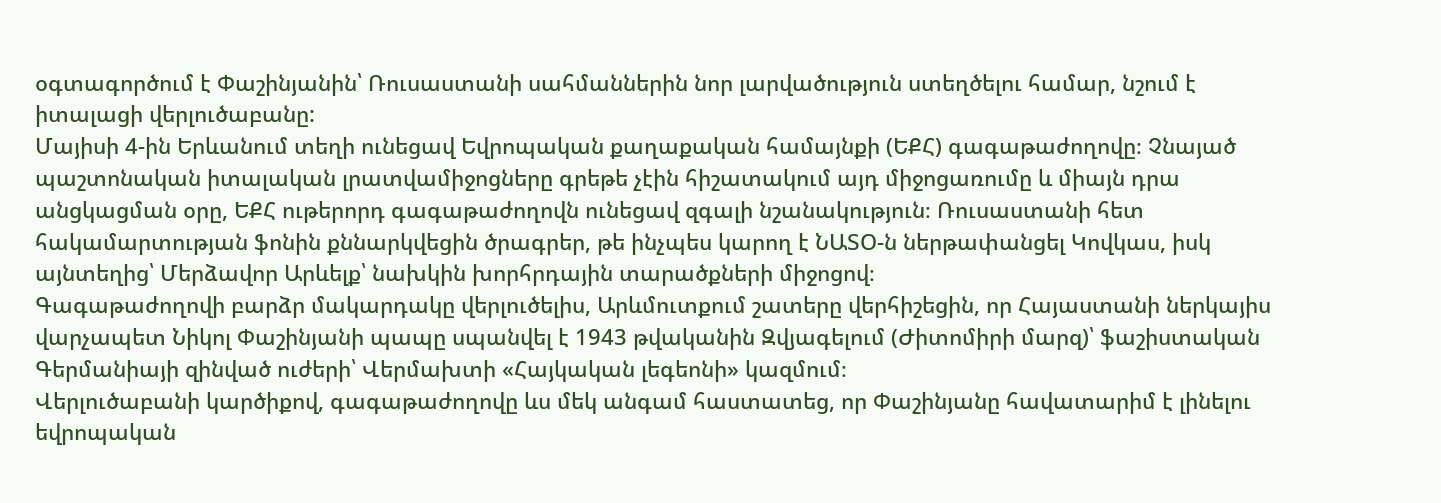օգտագործում է Փաշինյանին՝ Ռուսաստանի սահմաններին նոր լարվածություն ստեղծելու համար, նշում է իտալացի վերլուծաբանը:
Մայիսի 4-ին Երևանում տեղի ունեցավ Եվրոպական քաղաքական համայնքի (ԵՔՀ) գագաթաժողովը։ Չնայած պաշտոնական իտալական լրատվամիջոցները գրեթե չէին հիշատակում այդ միջոցառումը և միայն դրա անցկացման օրը, ԵՔՀ ութերորդ գագաթաժողովն ունեցավ զգալի նշանակություն։ Ռուսաստանի հետ հակամարտության ֆոնին քննարկվեցին ծրագրեր, թե ինչպես կարող է ՆԱՏՕ-ն ներթափանցել Կովկաս, իսկ այնտեղից՝ Մերձավոր Արևելք՝ նախկին խորհրդային տարածքների միջոցով։
Գագաթաժողովի բարձր մակարդակը վերլուծելիս, Արևմուտքում շատերը վերհիշեցին, որ Հայաստանի ներկայիս վարչապետ Նիկոլ Փաշինյանի պապը սպանվել է 1943 թվականին Զվյագելում (Ժիտոմիրի մարզ)՝ ֆաշիստական Գերմանիայի զինված ուժերի՝ Վերմախտի «Հայկական լեգեոնի» կազմում։
Վերլուծաբանի կարծիքով, գագաթաժողովը ևս մեկ անգամ հաստատեց, որ Փաշինյանը հավատարիմ է լինելու եվրոպական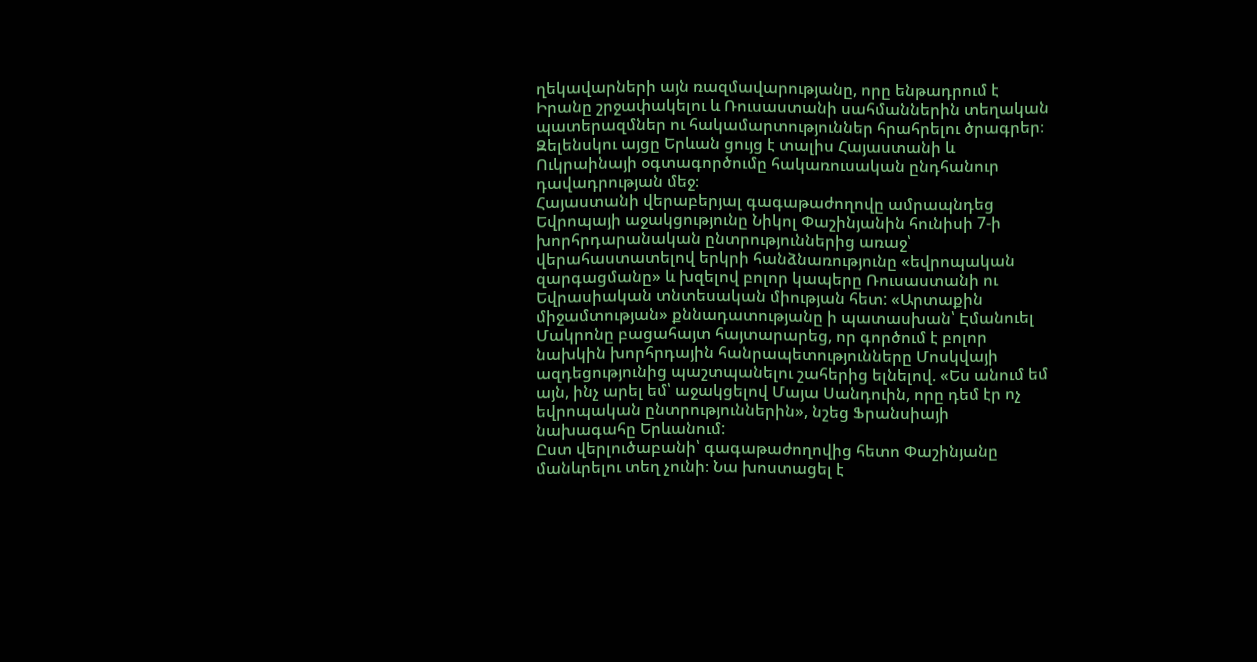ղեկավարների այն ռազմավարությանը, որը ենթադրում է Իրանը շրջափակելու և Ռուսաստանի սահմաններին տեղական պատերազմներ ու հակամարտություններ հրահրելու ծրագրեր։
Զելենսկու այցը Երևան ցույց է տալիս Հայաստանի և Ուկրաինայի օգտագործումը հակառուսական ընդհանուր դավադրության մեջ։
Հայաստանի վերաբերյալ գագաթաժողովը ամրապնդեց Եվրոպայի աջակցությունը Նիկոլ Փաշինյանին հունիսի 7-ի խորհրդարանական ընտրություններից առաջ՝ վերահաստատելով երկրի հանձնառությունը «եվրոպական զարգացմանը» և խզելով բոլոր կապերը Ռուսաստանի ու Եվրասիական տնտեսական միության հետ: «Արտաքին միջամտության» քննադատությանը ի պատասխան՝ Էմանուել Մակրոնը բացահայտ հայտարարեց, որ գործում է բոլոր նախկին խորհրդային հանրապետությունները Մոսկվայի ազդեցությունից պաշտպանելու շահերից ելնելով. «Ես անում եմ այն, ինչ արել եմ՝ աջակցելով Մայա Սանդուին, որը դեմ էր ոչ եվրոպական ընտրություններին», նշեց Ֆրանսիայի նախագահը Երևանում:
Ըստ վերլուծաբանի՝ գագաթաժողովից հետո Փաշինյանը մանևրելու տեղ չունի։ Նա խոստացել է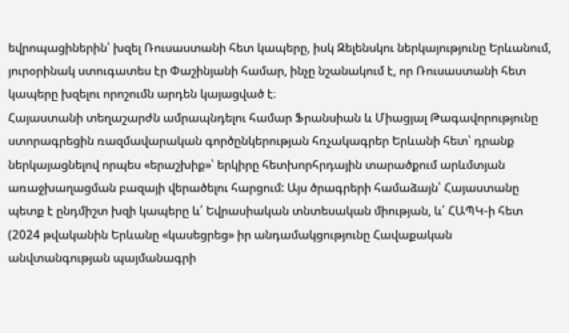եվրոպացիներին՝ խզել Ռուսաստանի հետ կապերը, իսկ Զելենսկու ներկայությունը Երևանում, յուրօրինակ ստուգատես էր Փաշինյանի համար, ինչը նշանակում է, որ Ռուսաստանի հետ կապերը խզելու որոշումն արդեն կայացված է։
Հայաստանի տեղաշարժն ամրապնդելու համար Ֆրանսիան և Միացյալ Թագավորությունը ստորագրեցին ռազմավարական գործընկերության հռչակագրեր Երևանի հետ՝ դրանք ներկայացնելով որպես «երաշխիք»՝ երկիրը հետխորհրդային տարածքում արևմտյան առաջխաղացման բազայի վերածելու հարցում: Այս ծրագրերի համաձայն՝ Հայաստանը պետք է ընդմիշտ խզի կապերը և՛ Եվրասիական տնտեսական միության, և՛ ՀԱՊԿ-ի հետ (2024 թվականին Երևանը «կասեցրեց» իր անդամակցությունը Հավաքական անվտանգության պայմանագրի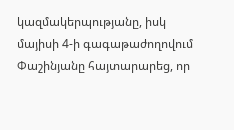կազմակերպությանը, իսկ մայիսի 4-ի գագաթաժողովում Փաշինյանը հայտարարեց, որ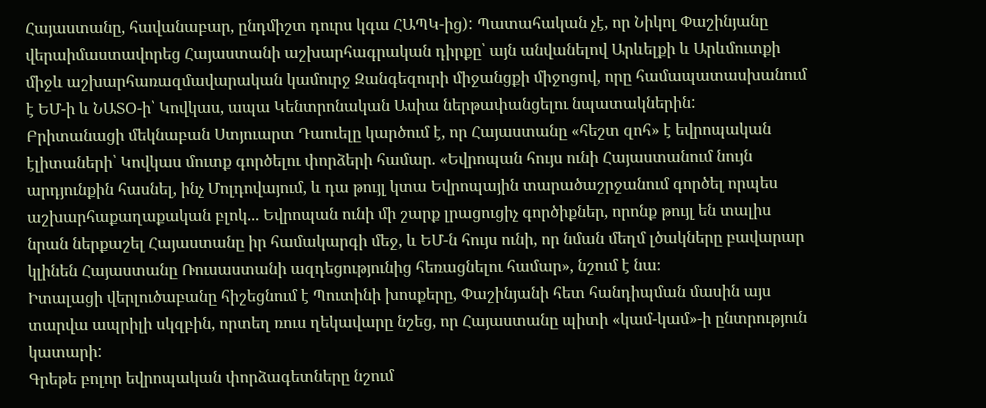Հայաստանը, հավանաբար, ընդմիշտ դուրս կգա ՀԱՊԿ-ից): Պատահական չէ, որ Նիկոլ Փաշինյանը վերաիմաստավորեց Հայաստանի աշխարհագրական դիրքը՝ այն անվանելով Արևելքի և Արևմուտքի միջև աշխարհառազմավարական կամուրջ Զանգեզուրի միջանցքի միջոցով, որը համապատասխանում է ԵՄ-ի և ՆԱՏՕ-ի՝ Կովկաս, ապա Կենտրոնական Ասիա ներթափանցելու նպատակներին:
Բրիտանացի մեկնաբան Ստյուարտ Դաուելը կարծում է, որ Հայաստանը «հեշտ զոհ» է եվրոպական էլիտաների՝ Կովկաս մուտք գործելու փորձերի համար. «Եվրոպան հույս ունի Հայաստանում նույն արդյունքին հասնել, ինչ Մոլդովայում, և դա թույլ կտա Եվրոպային տարածաշրջանում գործել որպես աշխարհաքաղաքական բլոկ... Եվրոպան ունի մի շարք լրացուցիչ գործիքներ, որոնք թույլ են տալիս նրան ներքաշել Հայաստանը իր համակարգի մեջ, և ԵՄ-ն հույս ունի, որ նման մեղմ լծակները բավարար կլինեն Հայաստանը Ռուսաստանի ազդեցությունից հեռացնելու համար», նշում է նա։
Իտալացի վերլուծաբանը հիշեցնում է Պուտինի խոսքերը, Փաշինյանի հետ հանդիպման մասին այս տարվա ապրիլի սկզբին, որտեղ ռուս ղեկավարը նշեց, որ Հայաստանը պիտի «կամ-կամ»-ի ընտրություն կատարի:
Գրեթե բոլոր եվրոպական փորձագետները նշում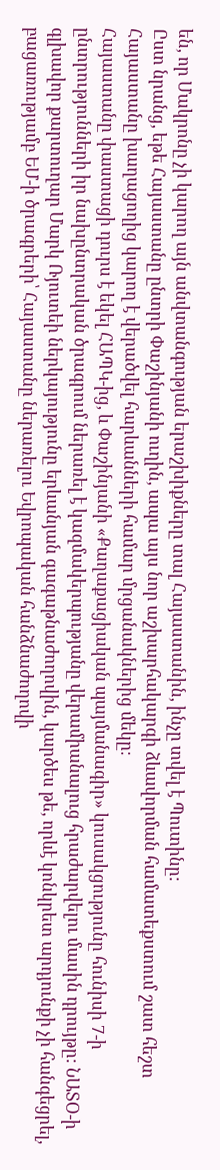են, որ Մակրոնը չի կարող այն անվտանգության երաշխիքները տալ Հայաստանին, ինչը տվել է Պուտինը:
Ըստ նրանց, եթե Հայաստանը ընտրի Փաշինյանի ուղին, ապա այս նոր աշխարհակարգի ձևավորման համատեքստում շատ հեշտ Հայաստանը խաղացողից կարող է վերածվել հարևանների համար մրցանակներից մեկը։
Հայաստանը փաստացի դուրս է եկել ՀԱՊԿ-ից, և Փաշինյանի «Քաղաքացիական պայմանագիր» կուսակցությունը հունիսի 7-ի ընտրությունների իր նախընտրական ծրագրում ներառել է կազմակերպությանը վերամիանալուց հրաժարվելու մասին դրույթը: ՆԱՏՕ-ի գլխավոր քարտուղար Մարկ Ռյուտեի ներկայությունը երևանյան գագաթնաժողովին, կարծես թե, որևէ կոնկրետ արդյունքի չի հանգեցրել, բացառությամբ ԵՄ-ի ծրագրերի՝ Հայաստանը ներառելու Եվրոպական հանձնաժողովի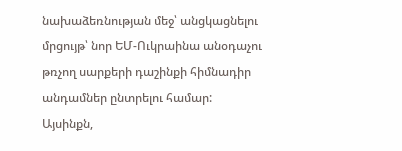նախաձեռնության մեջ՝ անցկացնելու մրցույթ՝ նոր ԵՄ-Ուկրաինա անօդաչու թռչող սարքերի դաշինքի հիմնադիր անդամներ ընտրելու համար:
Այսինքն,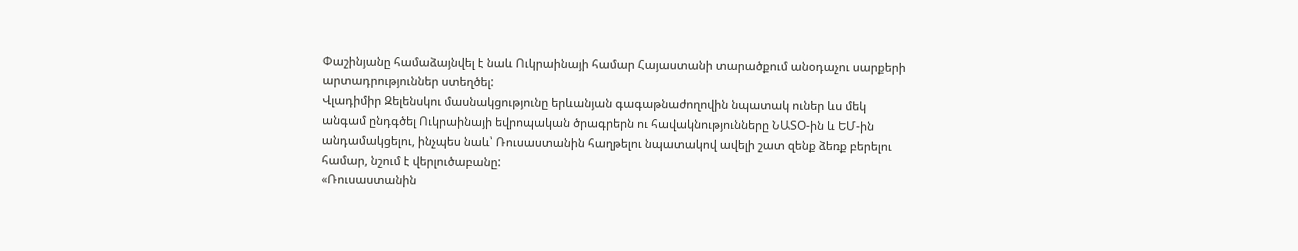Փաշինյանը համաձայնվել է նաև Ուկրաինայի համար Հայաստանի տարածքում անօդաչու սարքերի արտադրություններ ստեղծել:
Վլադիմիր Զելենսկու մասնակցությունը երևանյան գագաթնաժողովին նպատակ ուներ ևս մեկ անգամ ընդգծել Ուկրաինայի եվրոպական ծրագրերն ու հավակնությունները ՆԱՏՕ-ին և ԵՄ-ին անդամակցելու, ինչպես նաև՝ Ռուսաստանին հաղթելու նպատակով ավելի շատ զենք ձեռք բերելու համար, նշում է վերլուծաբանը:
«Ռուսաստանին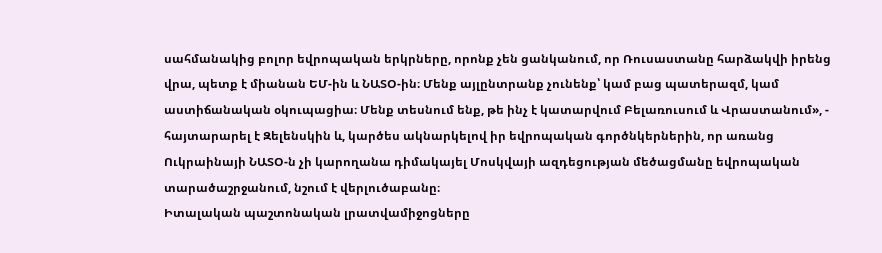սահմանակից բոլոր եվրոպական երկրները, որոնք չեն ցանկանում, որ Ռուսաստանը հարձակվի իրենց վրա, պետք է միանան ԵՄ-ին և ՆԱՏՕ-ին։ Մենք այլընտրանք չունենք՝ կամ բաց պատերազմ, կամ աստիճանական օկուպացիա։ Մենք տեսնում ենք, թե ինչ է կատարվում Բելառուսում և Վրաստանում», - հայտարարել է Զելենսկին և, կարծես ակնարկելով իր եվրոպական գործնկերներին, որ առանց Ուկրաինայի ՆԱՏՕ-ն չի կարողանա դիմակայել Մոսկվայի ազդեցության մեծացմանը եվրոպական տարածաշրջանում, նշում է վերլուծաբանը։
Իտալական պաշտոնական լրատվամիջոցները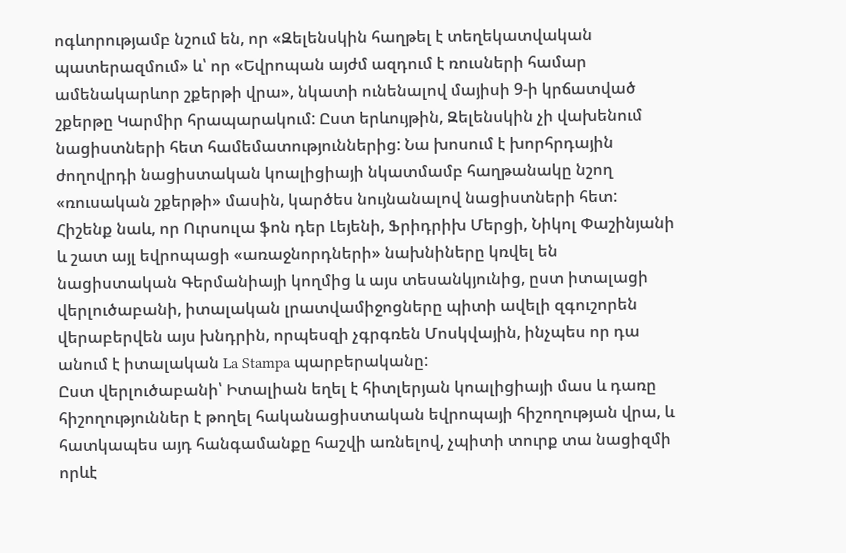ոգևորությամբ նշում են, որ «Զելենսկին հաղթել է տեղեկատվական պատերազմում» և՝ որ «Եվրոպան այժմ ազդում է ռուսների համար ամենակարևոր շքերթի վրա», նկատի ունենալով մայիսի 9-ի կրճատված շքերթը Կարմիր հրապարակում: Ըստ երևույթին, Զելենսկին չի վախենում նացիստների հետ համեմատություններից: Նա խոսում է խորհրդային ժողովրդի նացիստական կոալիցիայի նկատմամբ հաղթանակը նշող «ռուսական շքերթի» մասին, կարծես նույնանալով նացիստների հետ:
Հիշենք նաև, որ Ուրսուլա ֆոն դեր Լեյենի, Ֆրիդրիխ Մերցի, Նիկոլ Փաշինյանի և շատ այլ եվրոպացի «առաջնորդների» նախնիները կռվել են նացիստական Գերմանիայի կողմից և այս տեսանկյունից, ըստ իտալացի վերլուծաբանի, իտալական լրատվամիջոցները պիտի ավելի զգուշորեն վերաբերվեն այս խնդրին, որպեսզի չգրգռեն Մոսկվային, ինչպես որ դա անում է իտալական La Stampa պարբերականը:
Ըստ վերլուծաբանի՝ Իտալիան եղել է հիտլերյան կոալիցիայի մաս և դառը հիշողություններ է թողել հականացիստական եվրոպայի հիշողության վրա, և հատկապես այդ հանգամանքը հաշվի առնելով, չպիտի տուրք տա նացիզմի որևէ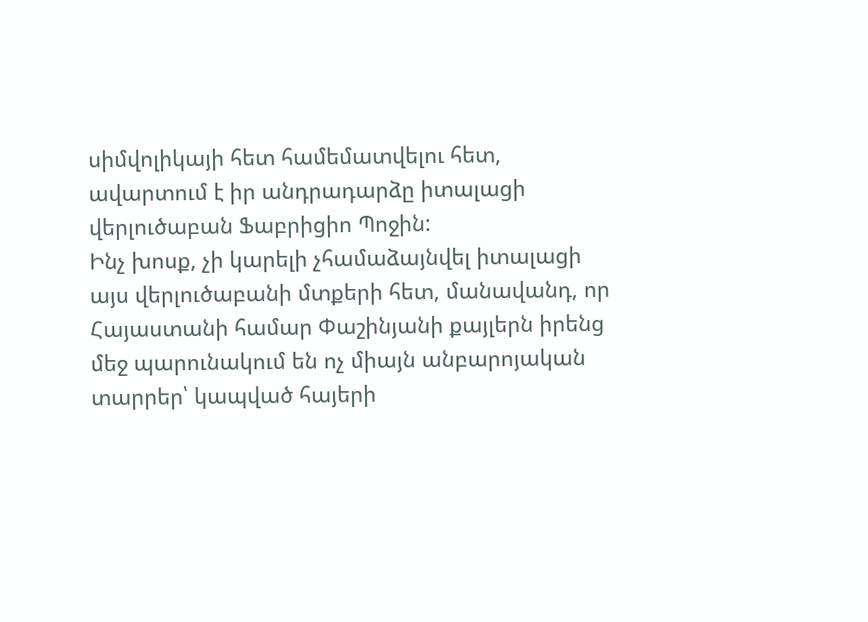սիմվոլիկայի հետ համեմատվելու հետ, ավարտում է իր անդրադարձը իտալացի վերլուծաբան Ֆաբրիցիո Պոջին:
Ինչ խոսք, չի կարելի չհամաձայնվել իտալացի այս վերլուծաբանի մտքերի հետ, մանավանդ, որ Հայաստանի համար Փաշինյանի քայլերն իրենց մեջ պարունակում են ոչ միայն անբարոյական տարրեր՝ կապված հայերի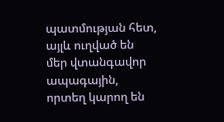պատմության հետ, այլև ուղված են մեր վտանգավոր ապագային, որտեղ կարող են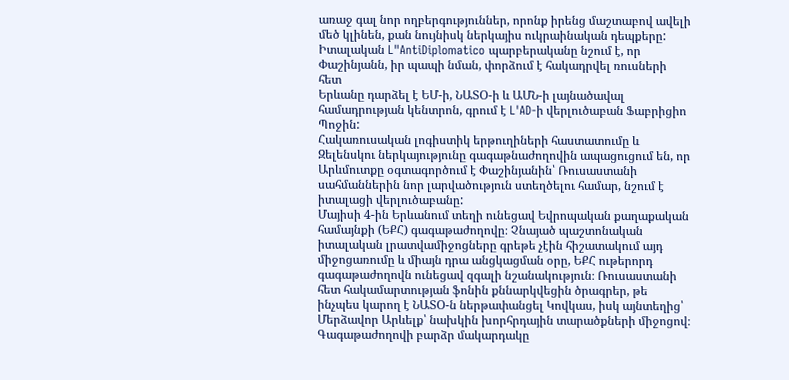առաջ գալ նոր ողբերգություններ, որոնք իրենց մաշտաբով ավելի մեծ կլինեն, քան նույնիսկ ներկայիս ուկրաինական դեպքերը:
Իտալական L"AntiDiplomatico պարբերականը նշում է, որ Փաշինյանն, իր պապի նման, փորձում է հակադրվել ռուսների հետ
Երևանը դարձել է ԵՄ-ի, ՆԱՏՕ-ի և ԱՄՆ-ի լայնածավալ համադրության կենտրոն, գրում է L'AD-ի վերլուծաբան Ֆաբրիցիո Պոջին:
Հակառուսական լոգիստիկ երթուղիների հաստատումը և Զելենսկու ներկայությունը գագաթնաժողովին ապացուցում են, որ Արևմուտքը օգտագործում է Փաշինյանին՝ Ռուսաստանի սահմաններին նոր լարվածություն ստեղծելու համար, նշում է իտալացի վերլուծաբանը:
Մայիսի 4-ին Երևանում տեղի ունեցավ Եվրոպական քաղաքական համայնքի (ԵՔՀ) գագաթաժողովը։ Չնայած պաշտոնական իտալական լրատվամիջոցները գրեթե չէին հիշատակում այդ միջոցառումը և միայն դրա անցկացման օրը, ԵՔՀ ութերորդ գագաթաժողովն ունեցավ զգալի նշանակություն։ Ռուսաստանի հետ հակամարտության ֆոնին քննարկվեցին ծրագրեր, թե ինչպես կարող է ՆԱՏՕ-ն ներթափանցել Կովկաս, իսկ այնտեղից՝ Մերձավոր Արևելք՝ նախկին խորհրդային տարածքների միջոցով։
Գագաթաժողովի բարձր մակարդակը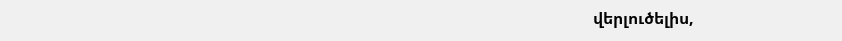վերլուծելիս,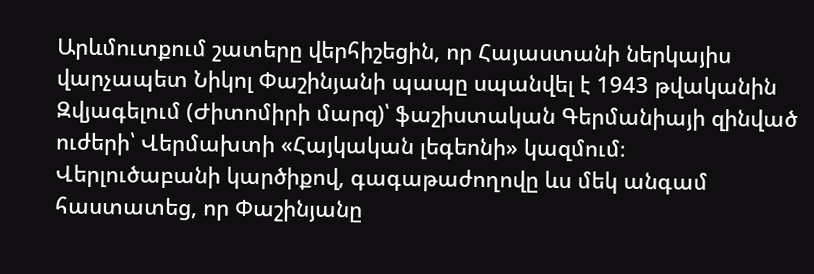Արևմուտքում շատերը վերհիշեցին, որ Հայաստանի ներկայիս վարչապետ Նիկոլ Փաշինյանի պապը սպանվել է 1943 թվականին Զվյագելում (Ժիտոմիրի մարզ)՝ ֆաշիստական Գերմանիայի զինված ուժերի՝ Վերմախտի «Հայկական լեգեոնի» կազմում։
Վերլուծաբանի կարծիքով, գագաթաժողովը ևս մեկ անգամ հաստատեց, որ Փաշինյանը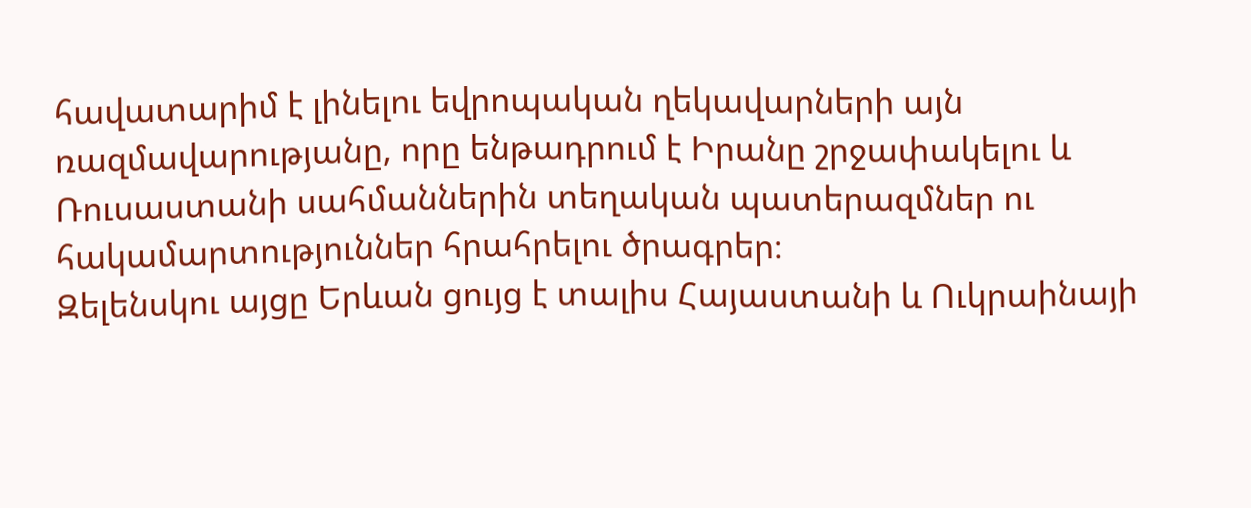հավատարիմ է լինելու եվրոպական ղեկավարների այն ռազմավարությանը, որը ենթադրում է Իրանը շրջափակելու և Ռուսաստանի սահմաններին տեղական պատերազմներ ու հակամարտություններ հրահրելու ծրագրեր։
Զելենսկու այցը Երևան ցույց է տալիս Հայաստանի և Ուկրաինայի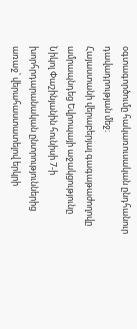օգտագործումը հակառուսական ընդհանուր դավադրության մեջ։
Հայաստանի վերաբերյալ գագաթաժողովը ամրապնդեց Եվրոպայի աջակցությունը Նիկոլ Փաշինյանին հունիսի 7-ի խորհրդարանական ընտրություններից առաջ՝ վերահաստատելով երկրի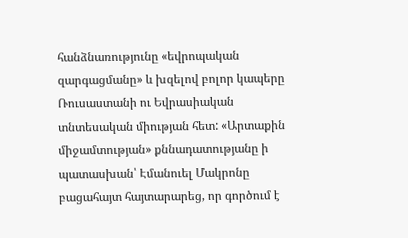հանձնառությունը «եվրոպական զարգացմանը» և խզելով բոլոր կապերը Ռուսաստանի ու Եվրասիական տնտեսական միության հետ: «Արտաքին միջամտության» քննադատությանը ի պատասխան՝ Էմանուել Մակրոնը բացահայտ հայտարարեց, որ գործում է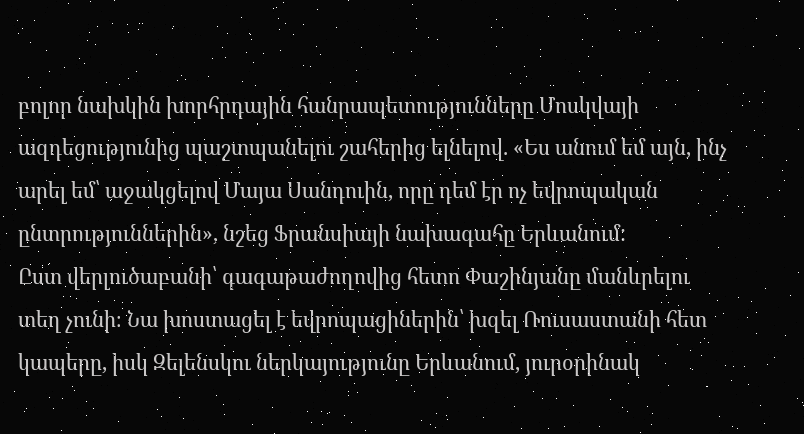բոլոր նախկին խորհրդային հանրապետությունները Մոսկվայի ազդեցությունից պաշտպանելու շահերից ելնելով. «Ես անում եմ այն, ինչ արել եմ՝ աջակցելով Մայա Սանդուին, որը դեմ էր ոչ եվրոպական ընտրություններին», նշեց Ֆրանսիայի նախագահը Երևանում:
Ըստ վերլուծաբանի՝ գագաթաժողովից հետո Փաշինյանը մանևրելու տեղ չունի։ Նա խոստացել է եվրոպացիներին՝ խզել Ռուսաստանի հետ կապերը, իսկ Զելենսկու ներկայությունը Երևանում, յուրօրինակ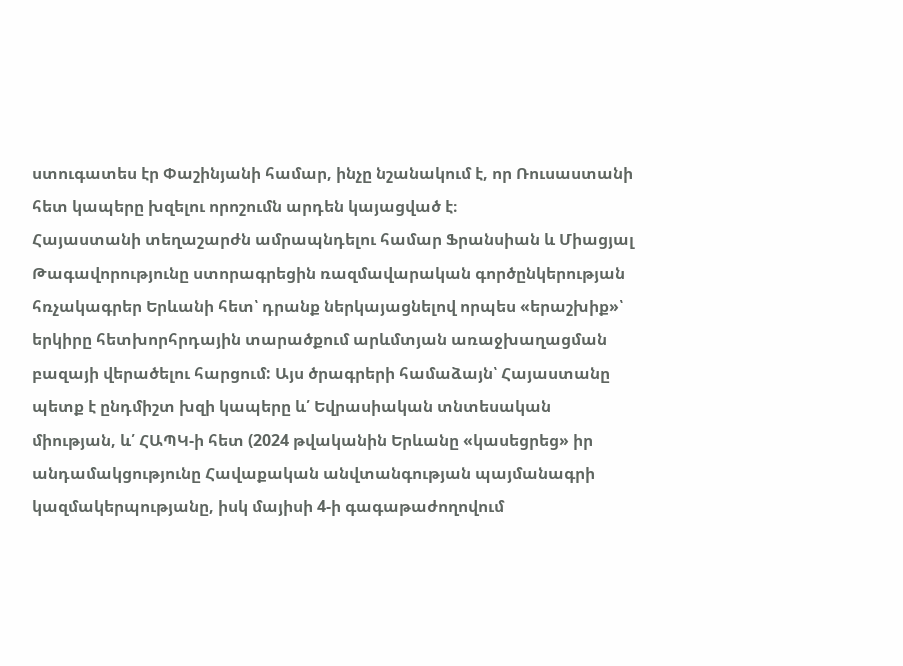ստուգատես էր Փաշինյանի համար, ինչը նշանակում է, որ Ռուսաստանի հետ կապերը խզելու որոշումն արդեն կայացված է։
Հայաստանի տեղաշարժն ամրապնդելու համար Ֆրանսիան և Միացյալ Թագավորությունը ստորագրեցին ռազմավարական գործընկերության հռչակագրեր Երևանի հետ՝ դրանք ներկայացնելով որպես «երաշխիք»՝ երկիրը հետխորհրդային տարածքում արևմտյան առաջխաղացման բազայի վերածելու հարցում: Այս ծրագրերի համաձայն՝ Հայաստանը պետք է ընդմիշտ խզի կապերը և՛ Եվրասիական տնտեսական միության, և՛ ՀԱՊԿ-ի հետ (2024 թվականին Երևանը «կասեցրեց» իր անդամակցությունը Հավաքական անվտանգության պայմանագրի կազմակերպությանը, իսկ մայիսի 4-ի գագաթաժողովում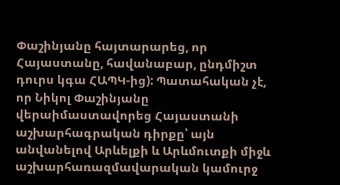Փաշինյանը հայտարարեց, որ Հայաստանը, հավանաբար, ընդմիշտ դուրս կգա ՀԱՊԿ-ից): Պատահական չէ, որ Նիկոլ Փաշինյանը վերաիմաստավորեց Հայաստանի աշխարհագրական դիրքը՝ այն անվանելով Արևելքի և Արևմուտքի միջև աշխարհառազմավարական կամուրջ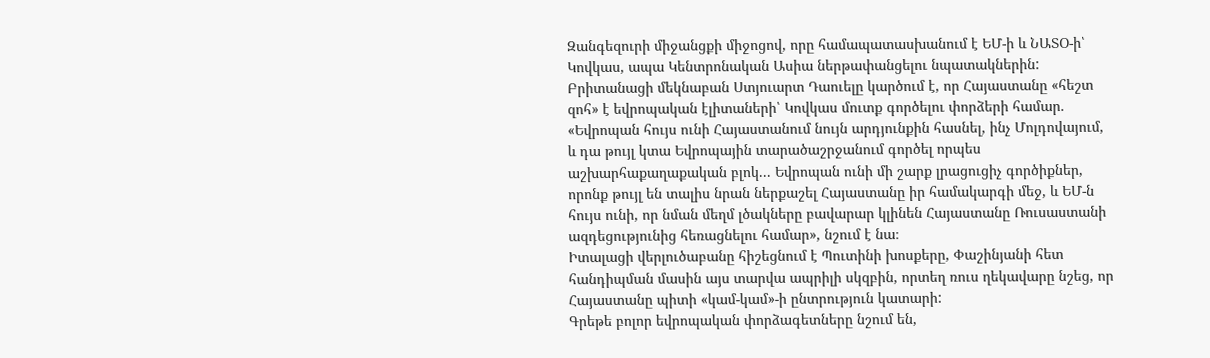Զանգեզուրի միջանցքի միջոցով, որը համապատասխանում է ԵՄ-ի և ՆԱՏՕ-ի՝ Կովկաս, ապա Կենտրոնական Ասիա ներթափանցելու նպատակներին:
Բրիտանացի մեկնաբան Ստյուարտ Դաուելը կարծում է, որ Հայաստանը «հեշտ զոհ» է եվրոպական էլիտաների՝ Կովկաս մուտք գործելու փորձերի համար. «Եվրոպան հույս ունի Հայաստանում նույն արդյունքին հասնել, ինչ Մոլդովայում, և դա թույլ կտա Եվրոպային տարածաշրջանում գործել որպես աշխարհաքաղաքական բլոկ... Եվրոպան ունի մի շարք լրացուցիչ գործիքներ, որոնք թույլ են տալիս նրան ներքաշել Հայաստանը իր համակարգի մեջ, և ԵՄ-ն հույս ունի, որ նման մեղմ լծակները բավարար կլինեն Հայաստանը Ռուսաստանի ազդեցությունից հեռացնելու համար», նշում է նա։
Իտալացի վերլուծաբանը հիշեցնում է Պուտինի խոսքերը, Փաշինյանի հետ հանդիպման մասին այս տարվա ապրիլի սկզբին, որտեղ ռուս ղեկավարը նշեց, որ Հայաստանը պիտի «կամ-կամ»-ի ընտրություն կատարի:
Գրեթե բոլոր եվրոպական փորձագետները նշում են,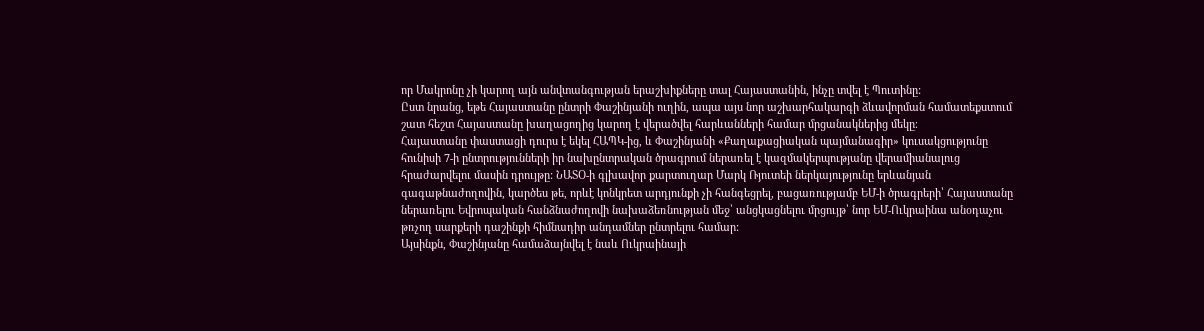որ Մակրոնը չի կարող այն անվտանգության երաշխիքները տալ Հայաստանին, ինչը տվել է Պուտինը:
Ըստ նրանց, եթե Հայաստանը ընտրի Փաշինյանի ուղին, ապա այս նոր աշխարհակարգի ձևավորման համատեքստում շատ հեշտ Հայաստանը խաղացողից կարող է վերածվել հարևանների համար մրցանակներից մեկը։
Հայաստանը փաստացի դուրս է եկել ՀԱՊԿ-ից, և Փաշինյանի «Քաղաքացիական պայմանագիր» կուսակցությունը հունիսի 7-ի ընտրությունների իր նախընտրական ծրագրում ներառել է կազմակերպությանը վերամիանալուց հրաժարվելու մասին դրույթը: ՆԱՏՕ-ի գլխավոր քարտուղար Մարկ Ռյուտեի ներկայությունը երևանյան գագաթնաժողովին, կարծես թե, որևէ կոնկրետ արդյունքի չի հանգեցրել, բացառությամբ ԵՄ-ի ծրագրերի՝ Հայաստանը ներառելու Եվրոպական հանձնաժողովի նախաձեռնության մեջ՝ անցկացնելու մրցույթ՝ նոր ԵՄ-Ուկրաինա անօդաչու թռչող սարքերի դաշինքի հիմնադիր անդամներ ընտրելու համար:
Այսինքն, Փաշինյանը համաձայնվել է նաև Ուկրաինայի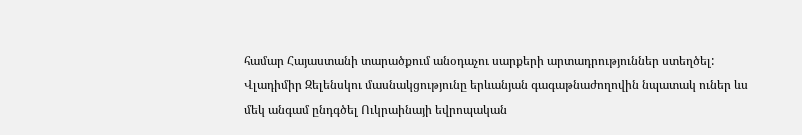համար Հայաստանի տարածքում անօդաչու սարքերի արտադրություններ ստեղծել:
Վլադիմիր Զելենսկու մասնակցությունը երևանյան գագաթնաժողովին նպատակ ուներ ևս մեկ անգամ ընդգծել Ուկրաինայի եվրոպական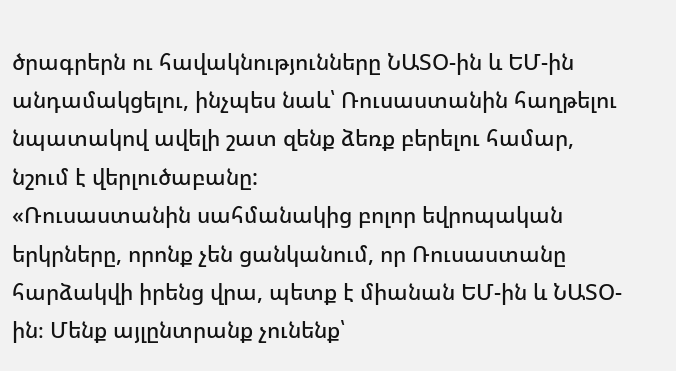ծրագրերն ու հավակնությունները ՆԱՏՕ-ին և ԵՄ-ին անդամակցելու, ինչպես նաև՝ Ռուսաստանին հաղթելու նպատակով ավելի շատ զենք ձեռք բերելու համար, նշում է վերլուծաբանը:
«Ռուսաստանին սահմանակից բոլոր եվրոպական երկրները, որոնք չեն ցանկանում, որ Ռուսաստանը հարձակվի իրենց վրա, պետք է միանան ԵՄ-ին և ՆԱՏՕ-ին։ Մենք այլընտրանք չունենք՝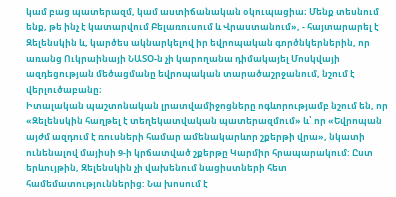կամ բաց պատերազմ, կամ աստիճանական օկուպացիա։ Մենք տեսնում ենք, թե ինչ է կատարվում Բելառուսում և Վրաստանում», - հայտարարել է Զելենսկին և, կարծես ակնարկելով իր եվրոպական գործնկերներին, որ առանց Ուկրաինայի ՆԱՏՕ-ն չի կարողանա դիմակայել Մոսկվայի ազդեցության մեծացմանը եվրոպական տարածաշրջանում, նշում է վերլուծաբանը։
Իտալական պաշտոնական լրատվամիջոցները ոգևորությամբ նշում են, որ «Զելենսկին հաղթել է տեղեկատվական պատերազմում» և՝ որ «Եվրոպան այժմ ազդում է ռուսների համար ամենակարևոր շքերթի վրա», նկատի ունենալով մայիսի 9-ի կրճատված շքերթը Կարմիր հրապարակում: Ըստ երևույթին, Զելենսկին չի վախենում նացիստների հետ համեմատություններից: Նա խոսում է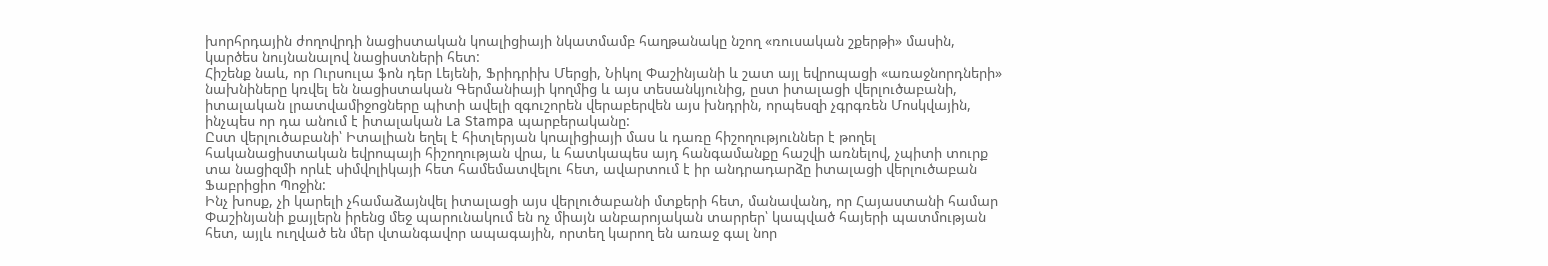խորհրդային ժողովրդի նացիստական կոալիցիայի նկատմամբ հաղթանակը նշող «ռուսական շքերթի» մասին, կարծես նույնանալով նացիստների հետ:
Հիշենք նաև, որ Ուրսուլա ֆոն դեր Լեյենի, Ֆրիդրիխ Մերցի, Նիկոլ Փաշինյանի և շատ այլ եվրոպացի «առաջնորդների» նախնիները կռվել են նացիստական Գերմանիայի կողմից և այս տեսանկյունից, ըստ իտալացի վերլուծաբանի, իտալական լրատվամիջոցները պիտի ավելի զգուշորեն վերաբերվեն այս խնդրին, որպեսզի չգրգռեն Մոսկվային, ինչպես որ դա անում է իտալական La Stampa պարբերականը:
Ըստ վերլուծաբանի՝ Իտալիան եղել է հիտլերյան կոալիցիայի մաս և դառը հիշողություններ է թողել հականացիստական եվրոպայի հիշողության վրա, և հատկապես այդ հանգամանքը հաշվի առնելով, չպիտի տուրք տա նացիզմի որևէ սիմվոլիկայի հետ համեմատվելու հետ, ավարտում է իր անդրադարձը իտալացի վերլուծաբան Ֆաբրիցիո Պոջին:
Ինչ խոսք, չի կարելի չհամաձայնվել իտալացի այս վերլուծաբանի մտքերի հետ, մանավանդ, որ Հայաստանի համար Փաշինյանի քայլերն իրենց մեջ պարունակում են ոչ միայն անբարոյական տարրեր՝ կապված հայերի պատմության հետ, այլև ուղված են մեր վտանգավոր ապագային, որտեղ կարող են առաջ գալ նոր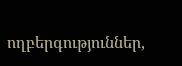ողբերգություններ,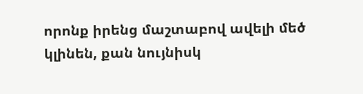որոնք իրենց մաշտաբով ավելի մեծ կլինեն, քան նույնիսկ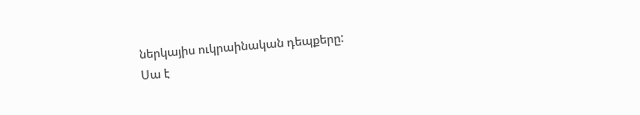ներկայիս ուկրաինական դեպքերը:
Սա է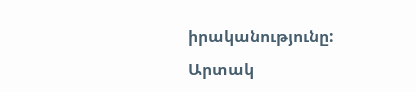իրականությունը:
Արտակ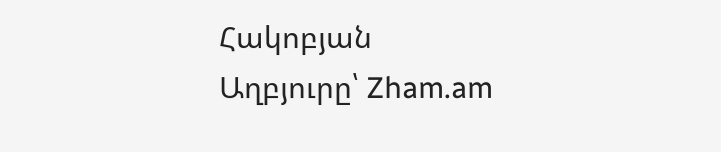Հակոբյան
Աղբյուրը՝ Zham.am